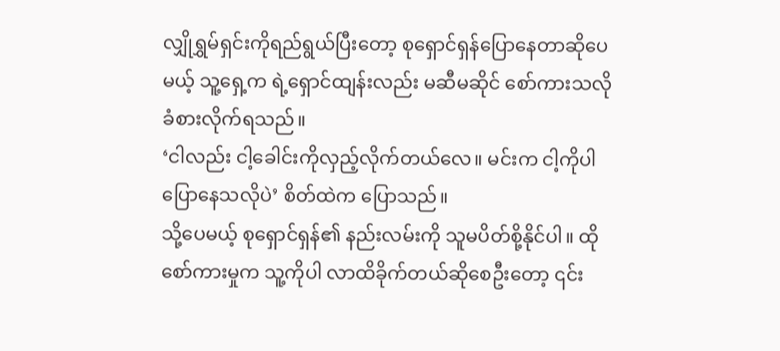လျှိုရွှမ်ရှင်းကိုရည်ရွယ်ပြီးတော့ စုရှောင်ရှန်ပြောနေတာဆိုပေမယ့် သူ့ရှေ့က ရဲ့ရှောင်ထျန်းလည်း မဆီမဆိုင် စော်ကားသလိုခံစားလိုက်ရသည်။
‘ငါလည်း ငါ့ခေါင်းကိုလှည့်လိုက်တယ်လေ။ မင်းက ငါ့ကိုပါ ပြောနေသလိုပဲ’ စိတ်ထဲက ပြောသည်။
သို့ပေမယ့် စုရှောင်ရှန်၏ နည်းလမ်းကို သူမပိတ်စို့နိုင်ပါ။ ထိုစော်ကားမှုက သူ့ကိုပါ လာထိခိုက်တယ်ဆိုစေဦးတော့ ၎င်း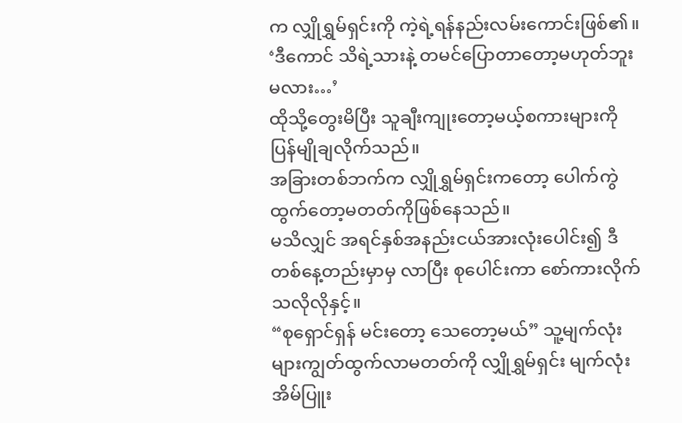က လျှိုရွှမ်ရှင်းကို ကဲ့ရဲ့ရန်နည်းလမ်းကောင်းဖြစ်၏။
‘ဒီကောင် သိရဲ့သားနဲ့ တမင်ပြောတာတော့မဟုတ်ဘူးမလား…’
ထိုသို့တွေးမိပြီး သူချီးကျုးတော့မယ့်စကားများကို ပြန်မျိုချလိုက်သည်။
အခြားတစ်ဘက်က လျှိုရွှမ်ရှင်းကတော့ ပေါက်ကွဲထွက်တော့မတတ်ကိုဖြစ်နေသည်။
မသိလျှင် အရင်နှစ်အနည်းငယ်အားလုံးပေါင်း၍ ဒီတစ်နေ့တည်းမှာမှ လာပြီး စုပေါင်းကာ စော်ကားလိုက်သလိုလိုနှင့်။
“စုရှောင်ရှန် မင်းတော့ သေတော့မယ်” သူ့မျက်လုံးများကျွတ်ထွက်လာမတတ်ကို လျှိုရွှမ်ရှင်း မျက်လုံးအိမ်ပြူး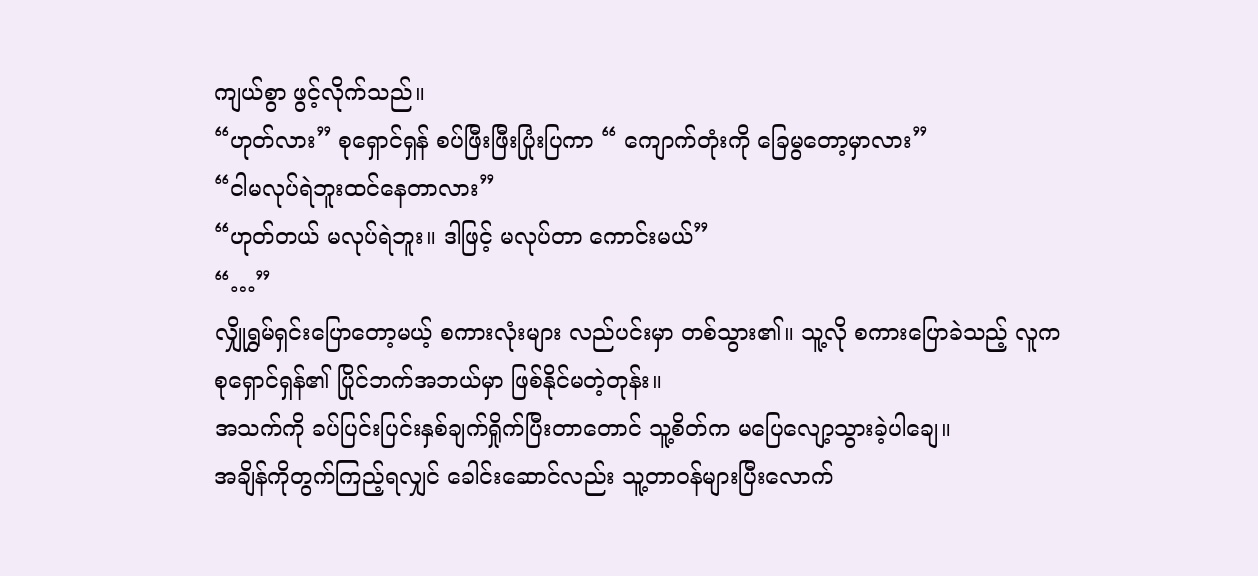ကျယ်စွာ ဖွင့်လိုက်သည်။
“ဟုတ်လား” စုရှောင်ရှန် စပ်ဖြီးဖြီးပြုံးပြကာ “ ကျောက်တုံးကို ခြေမွတော့မှာလား”
“ငါမလုပ်ရဲဘူးထင်နေတာလား”
“ဟုတ်တယ် မလုပ်ရဲဘူး။ ဒါဖြင့် မလုပ်တာ ကောင်းမယ်”
“…”
လျှိုရွှမ်ရှင်းပြောတော့မယ့် စကားလုံးများ လည်ပင်းမှာ တစ်သွား၏။ သူ့လို စကားပြောခဲသည့် လူက စုရှောင်ရှန်၏ ပြိုင်ဘက်အဘယ်မှာ ဖြစ်နိုင်မတဲ့တုန်း။
အသက်ကို ခပ်ပြင်းပြင်းနှစ်ချက်ရှိုက်ပြီးတာတောင် သူ့စိတ်က မပြေလျော့သွားခဲ့ပါချေ။
အချိန်ကိုတွက်ကြည့်ရလျှင် ခေါင်းဆောင်လည်း သူ့တာ၀န်များပြီးလောက်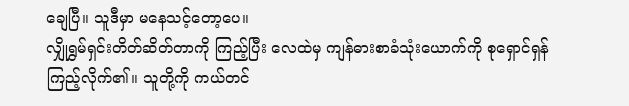ချေပြီ။ သူဒီမှာ မနေသင့်တော့ပေ။
လျှိုရွှမ်ရှင်းတိတ်ဆိတ်တာကို ကြည့်ပြီး လေထဲမှ ကျန်ဓားစာခံသုံးယောက်ကို စုရှောင်ရှန်ကြည့်လိုက်၏။ သူတို့ကို ကယ်တင်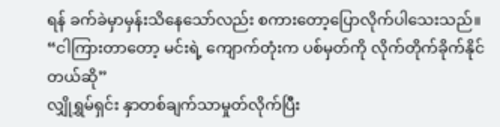ရန် ခက်ခဲမှာမှန်းသိနေသော်လည်း စကားတော့ပြောလိုက်ပါသေးသည်။
“ငါကြားတာတော့ မင်းရဲ့ ကျောက်တုံးက ပစ်မှတ်ကို လိုက်တိုက်ခိုက်နိုင်တယ်ဆို”
လျှိုရွှမ်ရှင်း နှာတစ်ချက်သာမှုတ်လိုက်ပြီး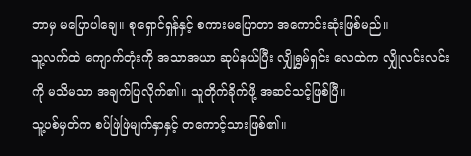ဘာမှ မပြောပါချေ။ စုရှောင်ရှန်နှင့် စကားမပြောတာ အကောင်းဆုံးဖြစ်မည်။
သူ့လက်ထဲ ကျောက်တုံးကို အသာအယာ ဆုပ်နယ်ပြီး လျှိုရွှမ်ရှင်း လေထဲက လျှိုလင်းလင်းကို မသိမသာ အချက်ပြလိုက်၏။ သူတိုက်ခိုက်ဖို့ အဆင်သင့်ဖြစ်ပြီ။
သူ့ပစ်မှတ်က စပ်ဖြဲဖြဲမျက်နှာနှင့် တကောင့်သားဖြစ်၏။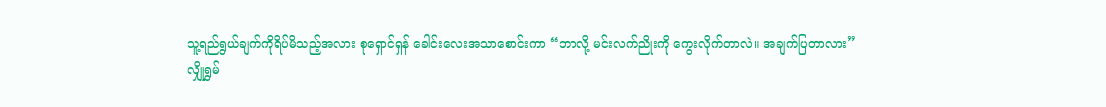သူ့ရည်ရွယ်ချက်ကိုရိပ်မိသည့်အလား စုရှောင်ရှန် ခေါင်းလေးအသာစောင်းကာ “ဘာလို့ မင်းလက်ညိုးကို ကွေးလိုက်တာလဲ။ အချက်ပြတာလား”
လျှိုရွှမ်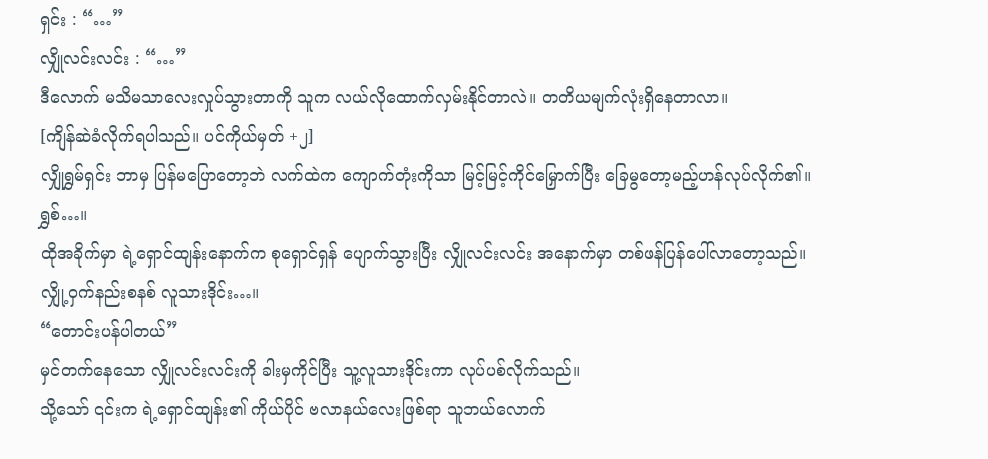ရှင်း : “…”
လျှိုလင်းလင်း : “…”
ဒီလောက် မသိမသာလေးလှုပ်သွားတာကို သူက လယ်လိုထောက်လှမ်းနိုင်တာလဲ။ တတိယမျက်လုံးရှိနေတာလာ။
[ကျိန်ဆဲခံလိုက်ရပါသည်။ ပင်ကိုယ်မှတ် +၂]
လျှိုရွှမ်ရှင်း ဘာမှ ပြန်မပြောတော့ဘဲ လက်ထဲက ကျောက်တုံးကိုသာ မြင့်မြင့်ကိုင်မြှောက်ပြီး ခြေမွတော့မည့်ဟန်လုပ်လိုက်၏။
ရွှစ်…။
ထိုအခိုက်မှာ ရဲ့ရှောင်ထျန်းနောက်က စုရှောင်ရှန် ပျောက်သွားပြီး လျှိုလင်းလင်း အနောက်မှာ တစ်ဖန်ပြန်ပေါ်လာတော့သည်။
လျှို့ဝှက်နည်းစနစ် လူသားဒိုင်း…။
“တောင်းပန်ပါတယ်”
မှင်တက်နေသော လျှိုလင်းလင်းကို ခါးမှကိုင်ပြီး သူ့လူသားဒိုင်းကာ လုပ်ပစ်လိုက်သည်။
သို့သော် ၎င်းက ရဲ့ရှောင်ထျန်း၏ ကိုယ်ပိုင် ဗလာနယ်လေးဖြစ်ရာ သူဘယ်လောက်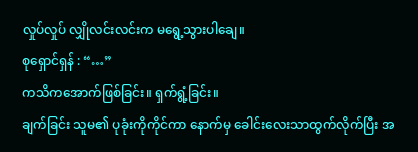လှုပ်လှုပ် လျှိုလင်းလင်းက မရွေ့သွားပါချေ။
စုရှောင်ရှန် : “…”
ကသိကအောက်ဖြစ်ခြင်း။ ရှက်ရွံ့ခြင်း။
ချက်ခြင်း သူမ၏ ပုခုံးကိုကိုင်ကာ နောက်မှ ခေါင်းလေးသာထွက်လိုက်ပြီး အ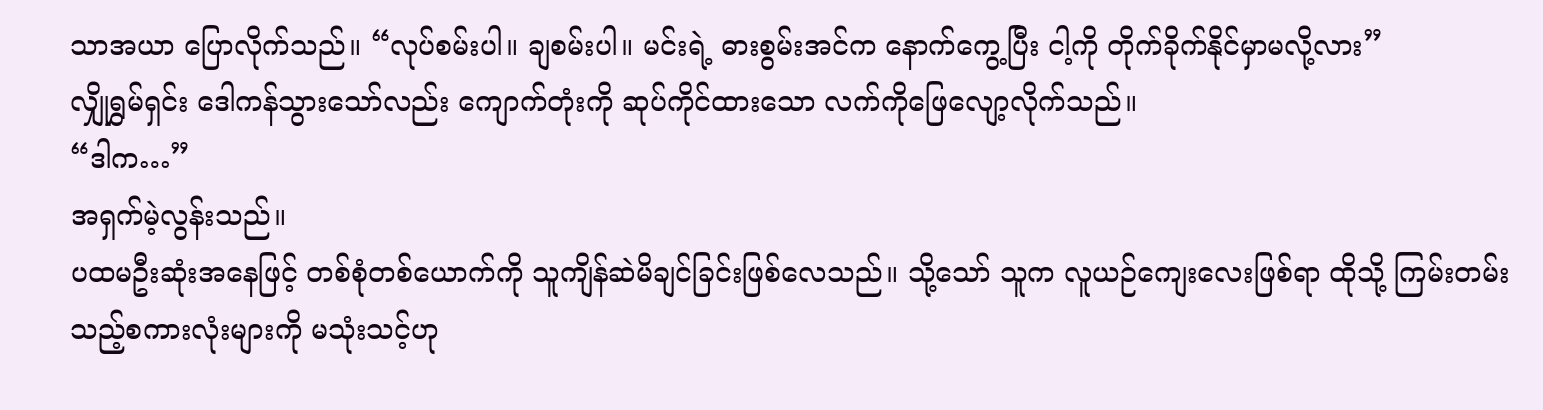သာအယာ ပြောလိုက်သည်။ “လုပ်စမ်းပါ။ ချစမ်းပါ။ မင်းရဲ့ ဓားစွမ်းအင်က နောက်ကွေ့ပြီး ငါ့ကို တိုက်ခိုက်နိုင်မှာမလို့လား”
လျှိုရွှမ်ရှင်း ဒေါကန်သွားသော်လည်း ကျောက်တုံးကို ဆုပ်ကိုင်ထားသော လက်ကိုဖြေလျော့လိုက်သည်။
“ဒါက…”
အရှက်မဲ့လွန်းသည်။
ပထမဦးဆုံးအနေဖြင့် တစ်စုံတစ်ယောက်ကို သူကျိန်ဆဲမိချင်ခြင်းဖြစ်လေသည်။ သို့သော် သူက လူယဉ်ကျေးလေးဖြစ်ရာ ထိုသို့ ကြမ်းတမ်းသည့်စကားလုံးများကို မသုံးသင့်ဟု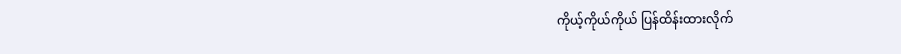ကိုယ့်ကိုယ်ကိုယ် ပြန်ထိန်းထားလိုက်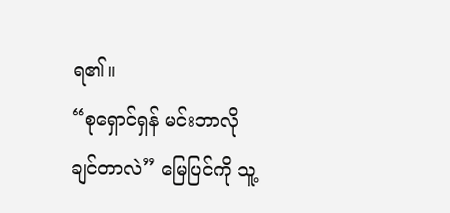ရ၏။
“စုရှောင်ရှန် မင်းဘာလိုချင်တာလဲ” မြေပြင်ကို သူ့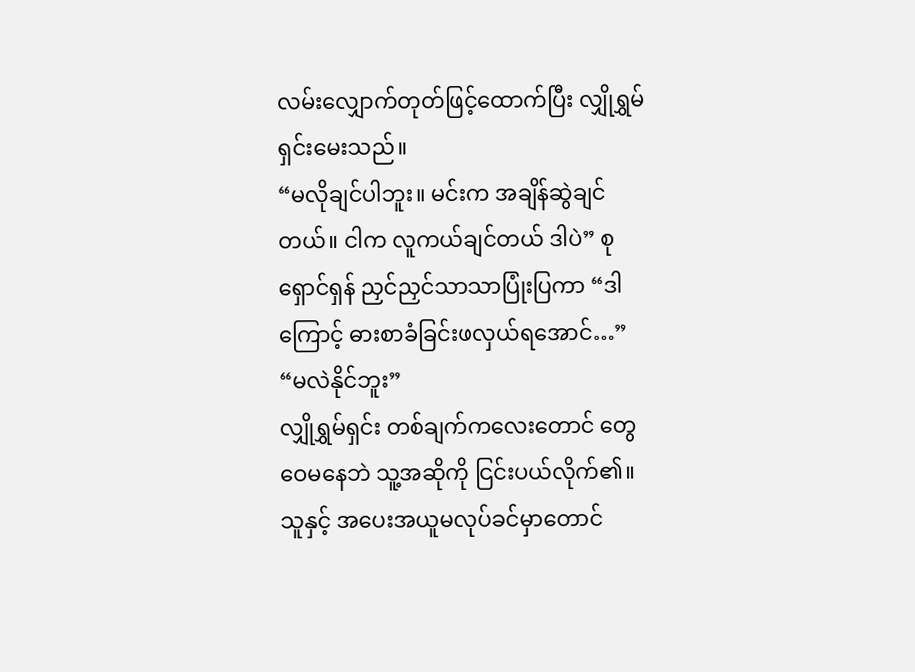လမ်းလျှောက်တုတ်ဖြင့်ထောက်ပြီး လျှိုရွှမ်ရှင်းမေးသည်။
“မလိုချင်ပါဘူး။ မင်းက အချိန်ဆွဲချင်တယ်။ ငါက လူကယ်ချင်တယ် ဒါပဲ” စုရှောင်ရှန် ညှင်ညှင်သာသာပြုံးပြကာ “ဒါကြောင့် ဓားစာခံခြင်းဖလှယ်ရအောင်…”
“မလဲနိုင်ဘူး”
လျှိုရွှမ်ရှင်း တစ်ချက်ကလေးတောင် တွေဝေမနေဘဲ သူ့အဆိုကို ငြင်းပယ်လိုက်၏။ သူနှင့် အပေးအယူမလုပ်ခင်မှာတောင်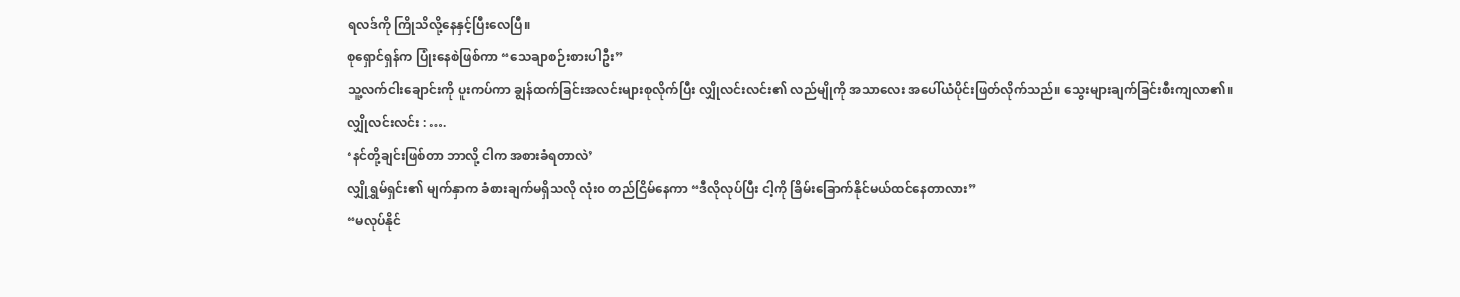ရလဒ်ကို ကြိုသိလို့နေနှင့်ပြီးလေပြီ။
စုရှောင်ရှန်က ပြုံးနေစဲဖြစ်ကာ “သေချာစဉ်းစားပါဦး”
သူ့လက်ငါးချောင်းကို ပူးကပ်ကာ ချွန်ထက်ခြင်းအလင်းများစုလိုက်ပြီး လျှိုလင်းလင်း၏ လည်မျိုကို အသာလေး အပေါ်ယံပိုင်းဖြတ်လိုက်သည်။ သွေးများချက်ခြင်းစီးကျလာ၏။
လျှိုလင်းလင်း : ….
‘နင်တို့ချင်းဖြစ်တာ ဘာလို့ ငါက အစားခံရတာလဲ’
လျှိုရွှမ်ရှင်း၏ မျက်နှာက ခံစားချက်မရှိသလို လုံး၀ တည်ငြိမ်နေကာ “ဒီလိုလုပ်ပြီး ငါ့ကို ခြိမ်းခြောက်နိုင်မယ်ထင်နေတာလား”
“မလုပ်နိုင်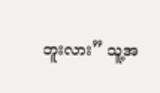ဘူးလား” သူ့အ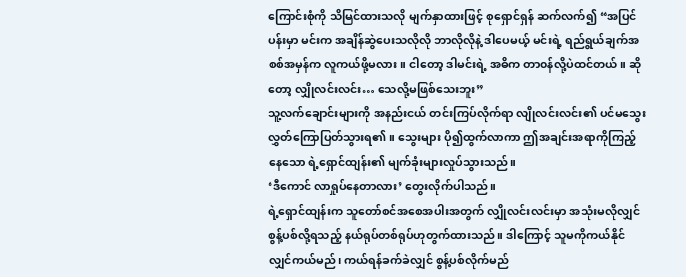ကြောင်းစုံကို သိမြင်ထားသလို မျက်နှာထားဖြင့် စုရှောင်ရှန် ဆက်လက်၍ “အပြင်ပန်းမှာ မင်းက အချိန်ဆွဲပေးသလိုလို ဘာလိုလိုနဲ့ ဒါပေမယ့် မင်းရဲ့ ရည်ရွယ်ချက်အစစ်အမှန်က လူကယ်ဖို့မလား။ ငါတော့ ဒါမင်းရဲ့ အဓိက တာ၀န်လို့ပဲထင်တယ်။ ဆိုတော့ လျှိုလင်းလင်း… သေလို့မဖြစ်သေးဘူး”
သူ့လက်ချောင်းများကို အနည်းငယ် တင်းကြပ်လိုက်ရာ လျိုလင်းလင်း၏ ပင်မသွေးလွှတ်ကြောပြတ်သွားရ၏။ သွေးများ ပို၍ထွက်လာကာ ဤအချင်းအရာကိုကြည့်နေသော ရဲ့ရှောင်ထျန်း၏ မျက်ခုံးများလှုပ်သွားသည်။
‘ဒီကောင် လာရှုပ်နေတာလား’ တွေးလိုက်ပါသည်။
ရဲ့ရှောင်ထျန်းက သူတော်စင်အစေအပါးအတွက် လျှိုလင်းလင်းမှာ အသုံးမလိုလျှင် စွန့်ပစ်လို့ရသည့် နယ်ရုပ်တစ်ရုပ်ဟုတွက်ထားသည်။ ဒါကြောင့် သူမကိုကယ်နိုင်လျှင်ကယ်မည်၊ ကယ်ရန်ခက်ခဲလျှင် စွန့်ပစ်လိုက်မည်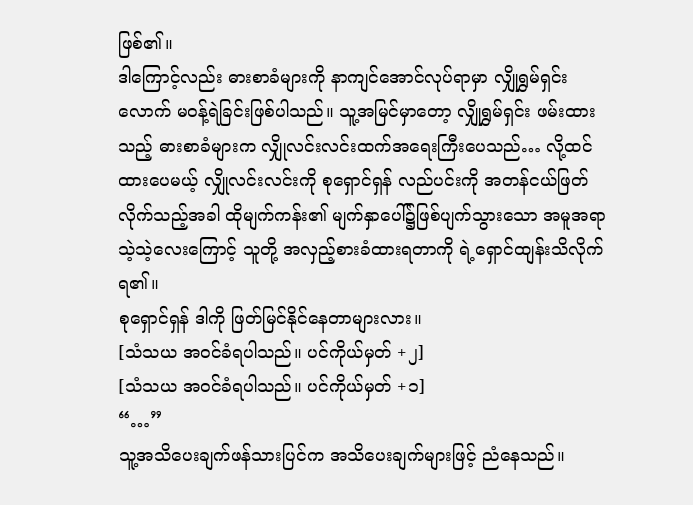ဖြစ်၏။
ဒါကြောင့်လည်း ဓားစာခံများကို နာကျင်အောင်လုပ်ရာမှာ လျှိုရွှမ်ရှင်းလောက် မ၀န့်ရဲခြင်းဖြစ်ပါသည်။ သူ့အမြင်မှာတော့ လျှိုရွှမ်ရှင်း ဖမ်းထားသည့် ဓားစာခံများက လျှိုလင်းလင်းထက်အရေးကြီးပေသည်… လို့ထင်ထားပေမယ့် လျှိုလင်းလင်းကို စုရှောင်ရှန် လည်ပင်းကို အတန်ငယ်ဖြတ်လိုက်သည့်အခါ ထိုမျက်ကန်း၏ မျက်နှာပေါ်၌ဖြစ်ပျက်သွားသော အမူအရာသဲ့သဲ့လေးကြောင့် သူတို့ အလှည့်စားခံထားရတာကို ရဲ့ရှောင်ထျန်းသိလိုက်ရ၏။
စုရှောင်ရှန် ဒါကို ဖြတ်မြင်နိုင်နေတာများလား။
[သံသယ အ၀င်ခံရပါသည်။ ပင်ကိုယ်မှတ် +၂]
[သံသယ အ၀င်ခံရပါသည်။ ပင်ကိုယ်မှတ် +၁]
“…”
သူ့အသိပေးချက်ဖန်သားပြင်က အသိပေးချက်များဖြင့် ညံနေသည်။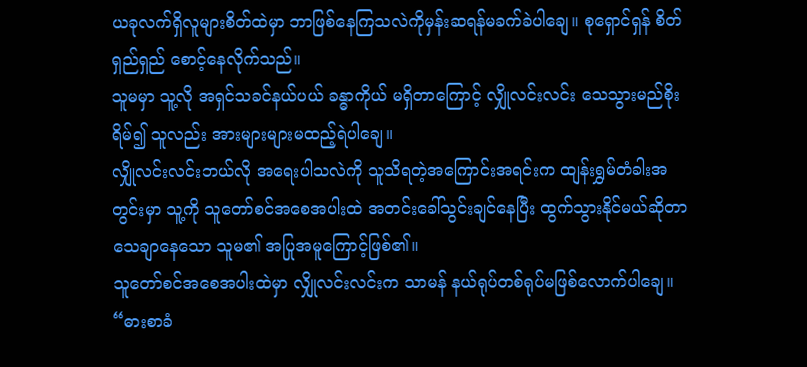ယခုလက်ရှိလူများစိတ်ထဲမှာ ဘာဖြစ်နေကြသလဲကိုမှန်းဆရန်မခက်ခဲပါချေ။ စုရှောင်ရှန် စိတ်ရှည်ရှည် စောင့်နေလိုက်သည်။
သူမမှာ သူ့လို အရှင်သခင်နယ်ပယ် ခန္ဓာကိုယ် မရှိတာကြောင့် လျှိုလင်းလင်း သေသွားမည်စိုးရိမ်၍ သူလည်း အားများများမထည့်ရဲပါချေ။
လျှိုလင်းလင်းဘယ်လို အရေးပါသလဲကို သူသိရတဲ့အကြောင်းအရင်းက ထျန်းရွှမ်တံခါးအတွင်းမှာ သူ့ကို သူတော်စင်အစေအပါးထဲ အတင်းခေါ်သွင်းချင်နေပြီး ထွက်သွားနိုင်မယ်ဆိုတာ သေချာနေသော သူမ၏ အပြုအမူကြောင့်ဖြစ်၏။
သူတော်စင်အစေအပါးထဲမှာ လျှိုလင်းလင်းက သာမန် နယ်ရုပ်တစ်ရုပ်မဖြစ်လောက်ပါချေ။
“ဓားစာခံ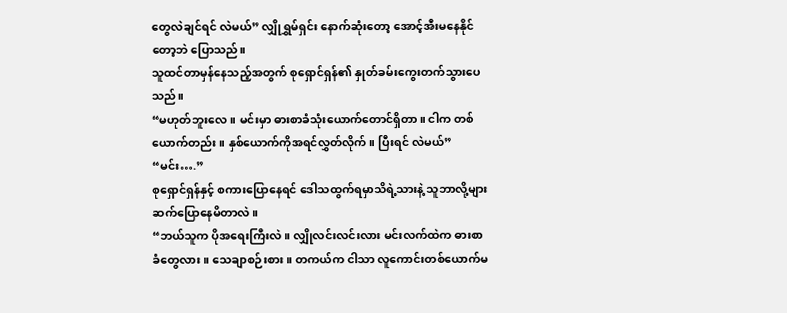တွေလဲချင်ရင် လဲမယ်” လျှိုရွှမ်ရှင်း နောက်ဆုံးတော့ အောင့်အီးမနေနိုင်တော့ဘဲ ပြောသည်။
သူထင်တာမှန်နေသည့်အတွက် စုရှောင်ရှန်၏ နှုတ်ခမ်းကွေးတက်သွားပေသည်။
“မဟုတ်ဘူးလေ။ မင်းမှာ ဓားစာခံသုံးယောက်တောင်ရှိတာ။ ငါက တစ်ယောက်တည်း။ နှစ်ယောက်ကိုအရင်လွှတ်လိုက်။ ပြီးရင် လဲမယ်”
“မင်း….”
စုရှောင်ရှန်နှင့် စကားပြောနေရင် ဒေါသထွက်ရမှာသိရဲ့သားနဲ့ သူဘာလို့များ ဆက်ပြောနေမိတာလဲ။
“ဘယ်သူက ပိုအရေးကြီးလဲ။ လျှိုလင်းလင်းလား မင်းလက်ထဲက ဓားစာခံတွေလား။ သေချာစဉ်းစား။ တကယ်က ငါသာ လူကောင်းတစ်ယောက်မ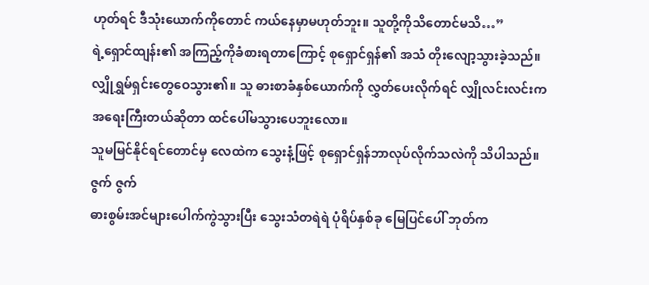ဟုတ်ရင် ဒီသုံးယောက်ကိုတောင် ကယ်နေမှာမဟုတ်ဘူး။ သူတို့ကိုသိတောင်မသိ…”
ရဲ့ရှောင်ထျန်း၏ အကြည့်ကိုခံစားရတာကြောင့် စုရှောင်ရှန်၏ အသံ တိုးလျော့သွားခဲ့သည်။
လျှိုရွှမ်ရှင်းတွေဝေသွား၏။ သူ ဓားစာခံနှစ်ယောက်ကို လွှတ်ပေးလိုက်ရင် လျှိုလင်းလင်းက အရေးကြီးတယ်ဆိုတာ ထင်ပေါ်မသွားပေဘူးလော။
သူမမြင်နိုင်ရင်တောင်မှ လေထဲက သွေးနံ့ဖြင့် စုရှောင်ရှန်ဘာလုပ်လိုက်သလဲကို သိပါသည်။
ဇွက် ဇွက်
ဓားစွမ်းအင်များပေါက်ကွဲသွားပြီး သွေးသံတရဲရဲ ပုံရိပ်နှစ်ခု မြေပြင်ပေါ် ဘုတ်က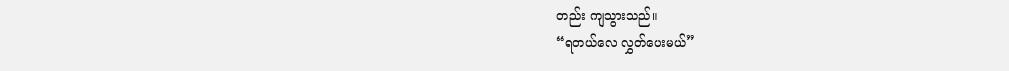တည်း ကျသွားသည်။
“ရတယ်လေ လွှတ်ပေးမယ်”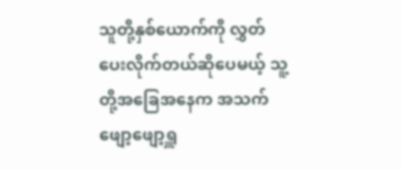သူတို့နှစ်ယောက်ကို လွှတ်ပေးလိုက်တယ်ဆိုပေမယ့် သူ့တို့အခြေအနေက အသက် ဖျော့ဖျော့ရှူ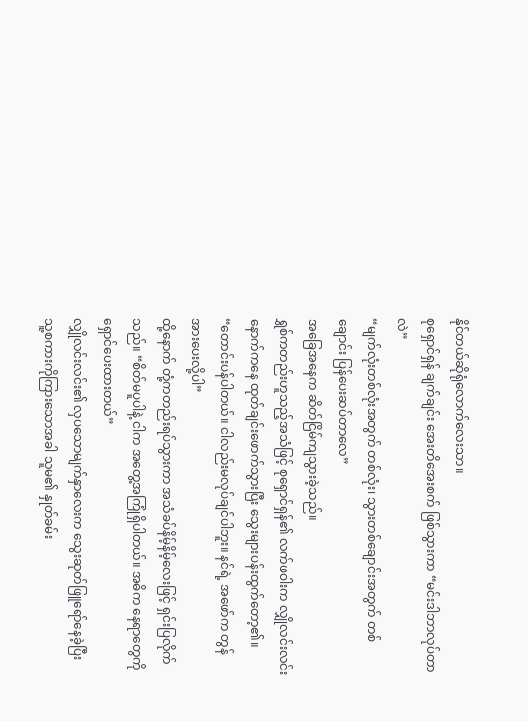နိုင်တယ်ဆိုရုံလောက်လေးသာ။
စုရှောင်ရှန် ချက်ချင်း အေးတိအေးစက် ဖြစ်သွားကာ “မင်းဒါဘာလုပ်တာလဲ”
“မျက်လုံးတစ်လုံးအတွက် တစ်လုံး၊ သွားတစ်ချောင်းအတွက် တစ်ချောင်း ပြန်ပေးဆပ်တာလေ”
အခြေအနေက ဆိတ်ငြိမ်ကျသွားခဲ့သည်။
ရွှစ်ကတည်းဟူသည့်အသံဖြင့် စုရှောင်ရှန်၏ လက်ဖဝါးက လျှိုလင်းလင်းနောက်ကနေ ထုတ်ချင်းဖောက်သွားပြီး သွေးများပန်းထွက်တော့၏။
“တောင်းပန်ပါတယ်။ ငါလည်းမလုပ်ချင်ပါဘူး။ နင်ရဲ့ အဖော်က တွန်အားပေးလို့ပါ”
ထို့နောက် တုံ့ကတည်းရပ်သွားကာ အသံခပ်နိမ့်နိမ့်လေးဖြင့် ရှင်းပြလိုက်သည်။ “စိတ်မပူပါနဲ့ ငါက အတွေ့အကြုံရှိပါတယ်။ အဓိက နေရာတွေကို ရှောင်ပေးထားတယ်”
လျှိုလင်းလင်း၏ လှပသောမျက်နှာလေးက သွေးဆုတ်ဖြူရော်နေခဲ့ပြီး သူ့စကားကိုကြားသောအခါ သူမ၏ နှုတ်ခမ်း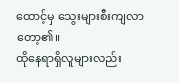ထောင့်မှ သွေးများစီးကျလာတော့၏။
ထိုနေရာရှိလူများလည်း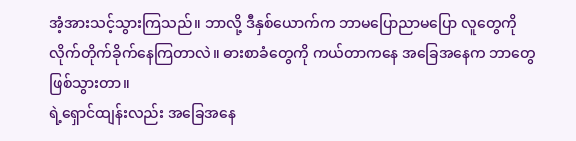အံ့အားသင့်သွားကြသည်။ ဘာလို့ ဒီနှစ်ယောက်က ဘာမပြောညာမပြော လူတွေကို လိုက်တိုက်ခိုက်နေကြတာလဲ။ ဓားစာခံတွေကို ကယ်တာကနေ အခြေအနေက ဘာတွေဖြစ်သွားတာ။
ရဲ့ရှောင်ထျန်းလည်း အခြေအနေ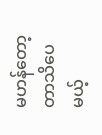မဟန်တော့တာသိပေမယ့်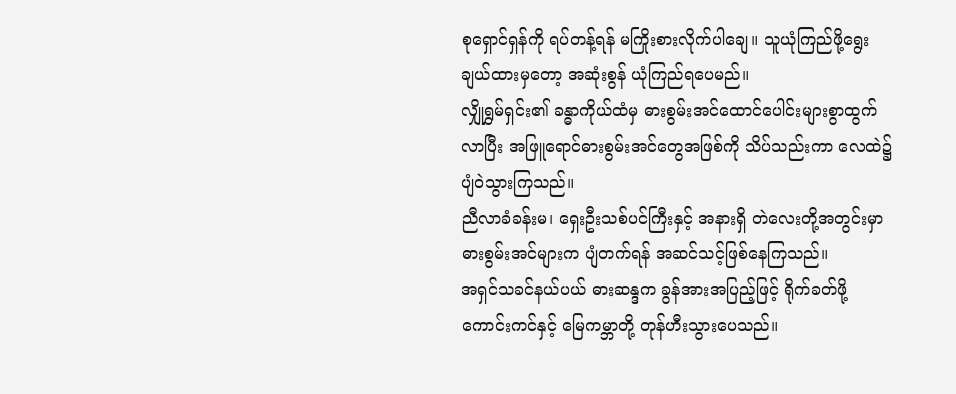စုရှောင်ရှန်ကို ရပ်တန့်ရန် မကြိုးစားလိုက်ပါချေ။ သူယုံကြည်ဖို့ရွေးချယ်ထားမှတော့ အဆုံးစွန် ယုံကြည်ရပေမည်။
လျှိုရွှမ်ရှင်း၏ ခန္ဓာကိုယ်ထံမှ ဓားစွမ်းအင်ထောင်ပေါင်းများစွာထွက်လာပြီး အဖြူရောင်ဓားစွမ်းအင်တွေအဖြစ်ကို သိပ်သည်းကာ လေထဲ၌ ပျံဝဲသွားကြသည်။
ညီလာခံခန်းမ၊ ရှေးဦးသစ်ပင်ကြီးနှင့် အနားရှိ တဲလေးတို့အတွင်းမှာ ဓားစွမ်းအင်များက ပျံတက်ရန် အဆင်သင့်ဖြစ်နေကြသည်။
အရှင်သခင်နယ်ပယ် ဓားဆန္ဒက ခွန်အားအပြည့်ဖြင့် ရိုက်ခတ်ဖို့
ကောင်းကင်နှင့် မြေကမ္ဘာတို့ တုန်ဟီးသွားပေသည်။